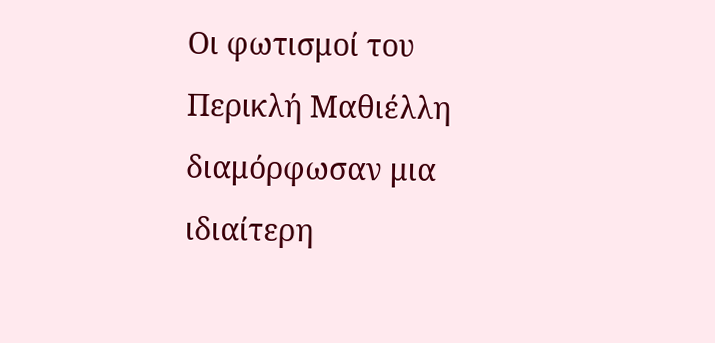Οι φωτισμοί του Περικλή Μαθιέλλη διαμόρφωσαν μια ιδιαίτερη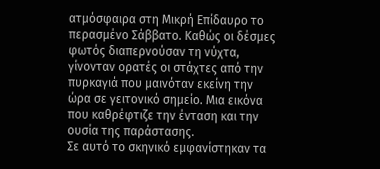ατμόσφαιρα στη Μικρή Επίδαυρο το περασμένο Σάββατο. Καθώς οι δέσμες φωτός διαπερνούσαν τη νύχτα, γίνονταν ορατές οι στάχτες από την πυρκαγιά που μαινόταν εκείνη την ώρα σε γειτονικό σημείο. Μια εικόνα που καθρέφτιζε την ένταση και την ουσία της παράστασης.
Σε αυτό το σκηνικό εμφανίστηκαν τα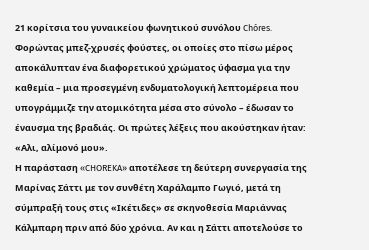21 κορίτσια του γυναικείου φωνητικού συνόλου Chóres. Φορώντας μπεζ-χρυσές φούστες, οι οποίες στο πίσω μέρος αποκάλυπταν ένα διαφορετικού χρώματος ύφασμα για την καθεμία – μια προσεγμένη ενδυματολογική λεπτομέρεια που υπογράμμιζε την ατομικότητα μέσα στο σύνολο – έδωσαν το έναυσμα της βραδιάς. Οι πρώτες λέξεις που ακούστηκαν ήταν: «Αλι, αλίμονό μου».
Η παράσταση «CHOREKA» αποτέλεσε τη δεύτερη συνεργασία της Μαρίνας Σάττι με τον συνθέτη Χαράλαμπο Γωγιό, μετά τη σύμπραξή τους στις «Ικέτιδες» σε σκηνοθεσία Μαριάννας Κάλμπαρη πριν από δύο χρόνια. Αν και η Σάττι αποτελούσε το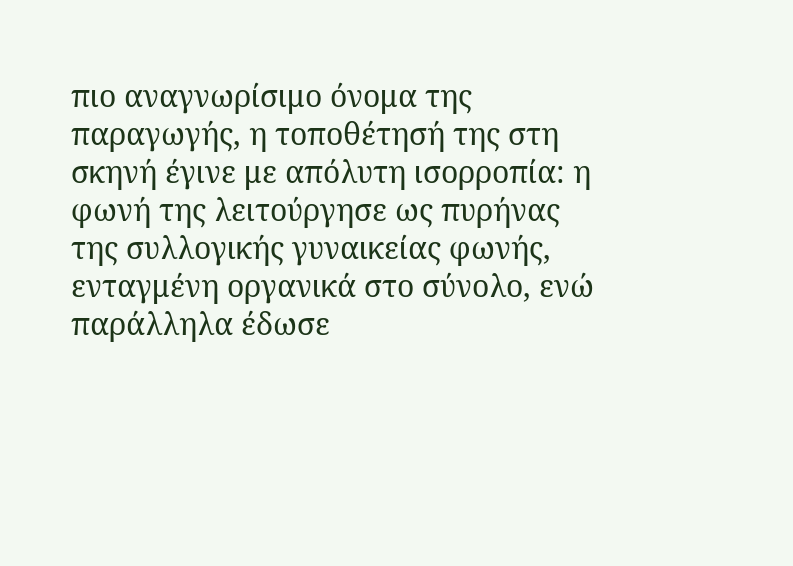πιο αναγνωρίσιμο όνομα της παραγωγής, η τοποθέτησή της στη σκηνή έγινε με απόλυτη ισορροπία: η φωνή της λειτούργησε ως πυρήνας της συλλογικής γυναικείας φωνής, ενταγμένη οργανικά στο σύνολο, ενώ παράλληλα έδωσε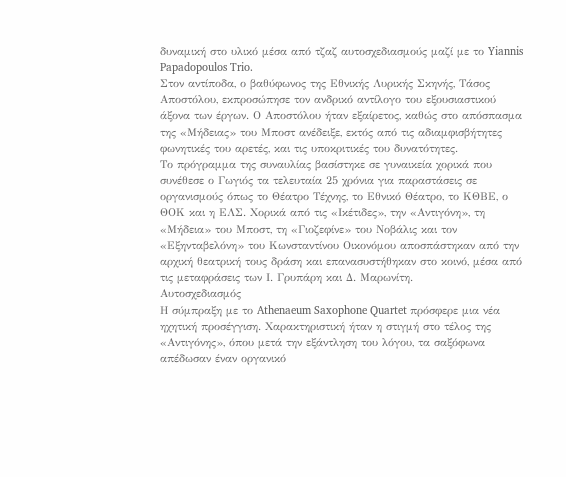δυναμική στο υλικό μέσα από τζαζ αυτοσχεδιασμούς μαζί με το Yiannis Papadopoulos Trio.
Στον αντίποδα, ο βαθύφωνος της Εθνικής Λυρικής Σκηνής, Τάσος Αποστόλου, εκπροσώπησε τον ανδρικό αντίλογο του εξουσιαστικού άξονα των έργων. Ο Αποστόλου ήταν εξαίρετος, καθώς στο απόσπασμα της «Μήδειας» του Μποστ ανέδειξε, εκτός από τις αδιαμφισβήτητες φωνητικές του αρετές, και τις υποκριτικές του δυνατότητες.
Το πρόγραμμα της συναυλίας βασίστηκε σε γυναικεία χορικά που συνέθεσε ο Γωγιός τα τελευταία 25 χρόνια για παραστάσεις σε οργανισμούς όπως το Θέατρο Τέχνης, το Εθνικό Θέατρο, το ΚΘΒΕ, ο ΘΟΚ και η ΕΛΣ. Χορικά από τις «Ικέτιδες», την «Αντιγόνη», τη «Μήδεια» του Μποστ, τη «Γιοζεφίνε» του Νοβάλις και τον «Εξηνταβελόνη» του Κωνσταντίνου Οικονόμου αποσπάστηκαν από την αρχική θεατρική τους δράση και επανασυστήθηκαν στο κοινό, μέσα από τις μεταφράσεις των Ι. Γρυπάρη και Δ. Μαρωνίτη.
Αυτοσχεδιασμός
Η σύμπραξη με το Athenaeum Saxophone Quartet πρόσφερε μια νέα ηχητική προσέγγιση. Χαρακτηριστική ήταν η στιγμή στο τέλος της «Αντιγόνης», όπου μετά την εξάντληση του λόγου, τα σαξόφωνα απέδωσαν έναν οργανικό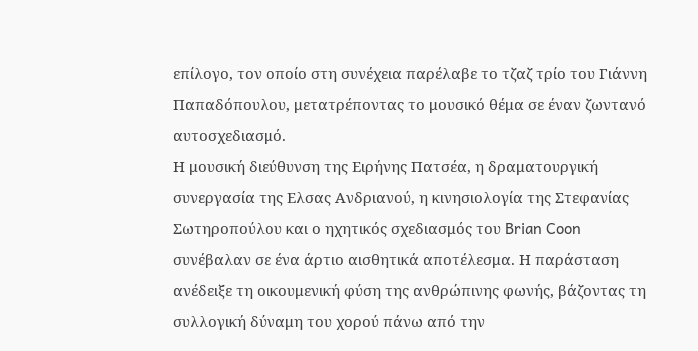επίλογο, τον οποίο στη συνέχεια παρέλαβε το τζαζ τρίο του Γιάννη Παπαδόπουλου, μετατρέποντας το μουσικό θέμα σε έναν ζωντανό αυτοσχεδιασμό.
Η μουσική διεύθυνση της Ειρήνης Πατσέα, η δραματουργική συνεργασία της Ελσας Ανδριανού, η κινησιολογία της Στεφανίας Σωτηροπούλου και ο ηχητικός σχεδιασμός του Brian Coon συνέβαλαν σε ένα άρτιο αισθητικά αποτέλεσμα. Η παράσταση ανέδειξε τη οικουμενική φύση της ανθρώπινης φωνής, βάζοντας τη συλλογική δύναμη του χορού πάνω από την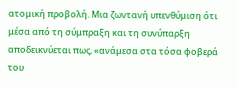ατομική προβολή. Μια ζωντανή υπενθύμιση ότι μέσα από τη σύμπραξη και τη συνύπαρξη αποδεικνύεται πως, «ανάμεσα στα τόσα φοβερά του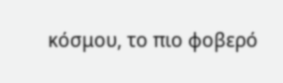κόσμου, το πιο φοβερό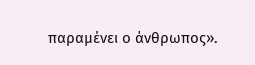παραμένει ο άνθρωπος».